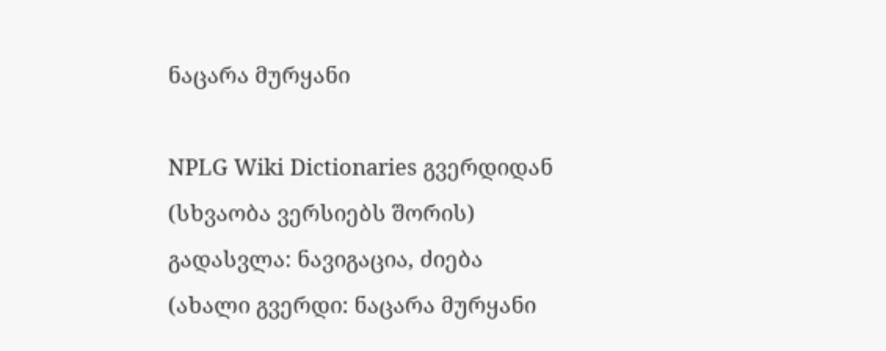ნაცარა მურყანი

NPLG Wiki Dictionaries გვერდიდან
(სხვაობა ვერსიებს შორის)
გადასვლა: ნავიგაცია, ძიება
(ახალი გვერდი: ნაცარა მურყანი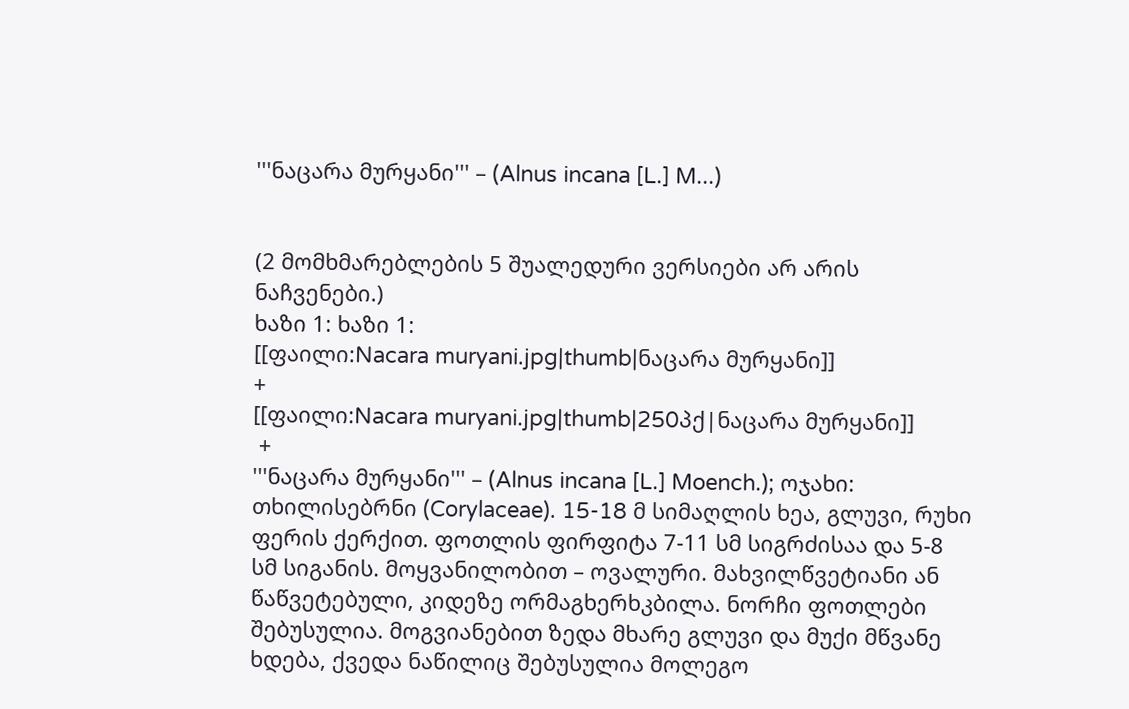'''ნაცარა მურყანი''' – (Alnus incana [L.] M...)


(2 მომხმარებლების 5 შუალედური ვერსიები არ არის ნაჩვენები.)
ხაზი 1: ხაზი 1:
[[ფაილი:Nacara muryani.jpg|thumb|ნაცარა მურყანი]]
+
[[ფაილი:Nacara muryani.jpg|thumb|250პქ|ნაცარა მურყანი]]
 +
'''ნაცარა მურყანი''' – (Alnus incana [L.] Moench.); ოჯახი: თხილისებრნი (Corylaceae). 15-18 მ სიმაღლის ხეა, გლუვი, რუხი ფერის ქერქით. ფოთლის ფირფიტა 7-11 სმ სიგრძისაა და 5-8 სმ სიგანის. მოყვანილობით – ოვალური. მახვილწვეტიანი ან წაწვეტებული, კიდეზე ორმაგხერხკბილა. ნორჩი ფოთლები შებუსულია. მოგვიანებით ზედა მხარე გლუვი და მუქი მწვანე ხდება, ქვედა ნაწილიც შებუსულია მოლეგო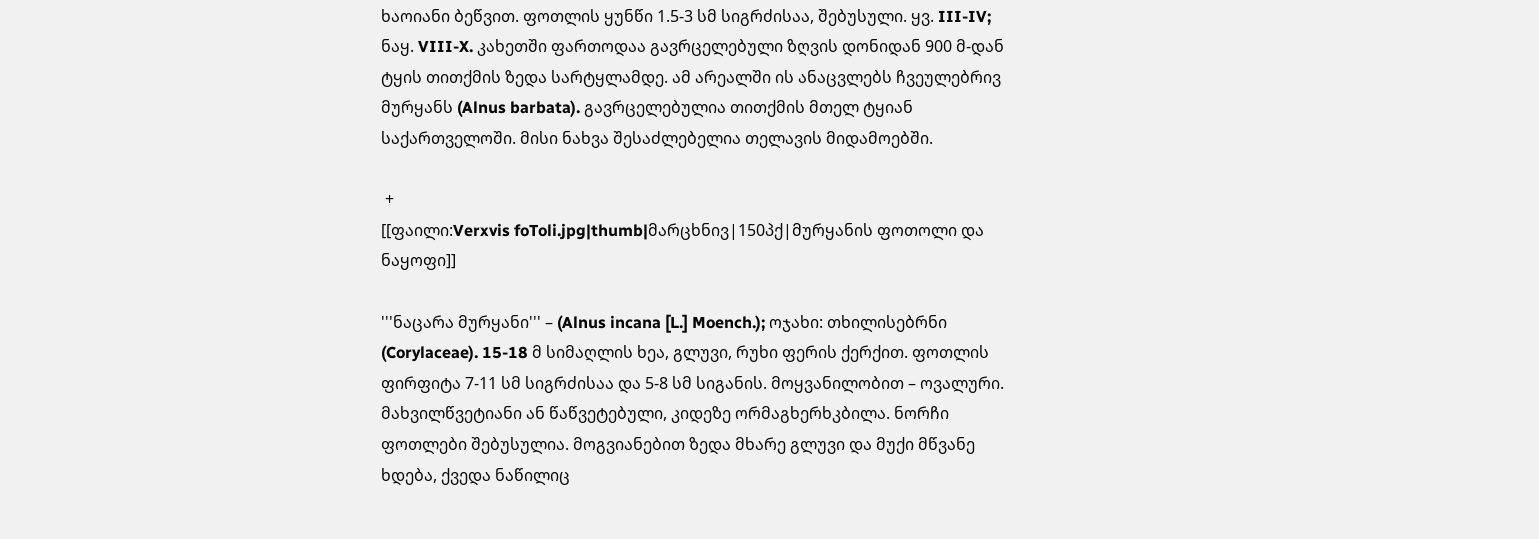ხაოიანი ბეწვით. ფოთლის ყუნწი 1.5-3 სმ სიგრძისაა, შებუსული. ყვ. III-IV; ნაყ. VIII-X. კახეთში ფართოდაა გავრცელებული ზღვის დონიდან 900 მ-დან ტყის თითქმის ზედა სარტყლამდე. ამ არეალში ის ანაცვლებს ჩვეულებრივ მურყანს (Alnus barbata). გავრცელებულია თითქმის მთელ ტყიან საქართველოში. მისი ნახვა შესაძლებელია თელავის მიდამოებში.

 +
[[ფაილი:Verxvis foToli.jpg|thumb|მარცხნივ|150პქ|მურყანის ფოთოლი და ნაყოფი]]

'''ნაცარა მურყანი''' – (Alnus incana [L.] Moench.); ოჯახი: თხილისებრნი (Corylaceae). 15-18 მ სიმაღლის ხეა, გლუვი, რუხი ფერის ქერქით. ფოთლის ფირფიტა 7-11 სმ სიგრძისაა და 5-8 სმ სიგანის. მოყვანილობით – ოვალური. მახვილწვეტიანი ან წაწვეტებული, კიდეზე ორმაგხერხკბილა. ნორჩი ფოთლები შებუსულია. მოგვიანებით ზედა მხარე გლუვი და მუქი მწვანე ხდება, ქვედა ნაწილიც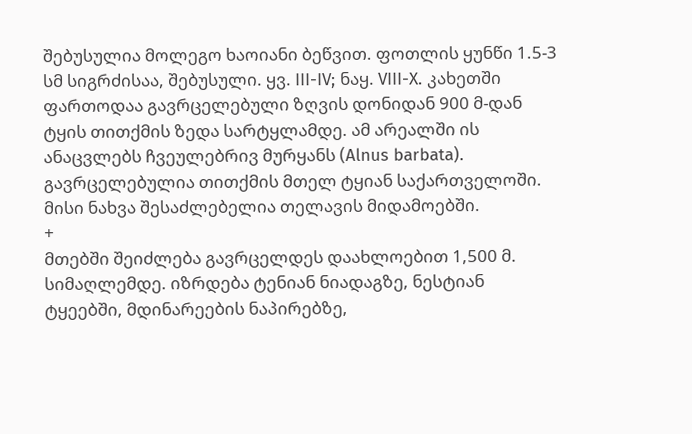შებუსულია მოლეგო ხაოიანი ბეწვით. ფოთლის ყუნწი 1.5-3 სმ სიგრძისაა, შებუსული. ყვ. III-IV; ნაყ. VIII-X. კახეთში ფართოდაა გავრცელებული ზღვის დონიდან 900 მ-დან ტყის თითქმის ზედა სარტყლამდე. ამ არეალში ის ანაცვლებს ჩვეულებრივ მურყანს (Alnus barbata). გავრცელებულია თითქმის მთელ ტყიან საქართველოში. მისი ნახვა შესაძლებელია თელავის მიდამოებში.
+
მთებში შეიძლება გავრცელდეს დაახლოებით 1,500 მ. სიმაღლემდე. იზრდება ტენიან ნიადაგზე, ნესტიან ტყეებში, მდინარეების ნაპირებზე,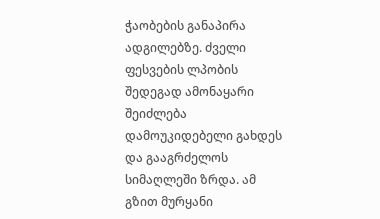ჭაობების განაპირა ადგილებზე. ძველი ფესვების ლპობის შედეგად ამონაყარი შეიძლება დამოუკიდებელი გახდეს და გააგრძელოს სიმაღლეში ზრდა. ამ გზით მურყანი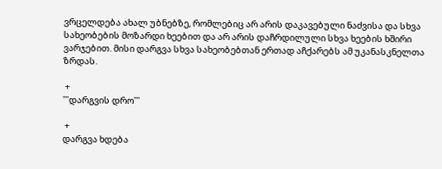ვრცელდება ახალ უბნებზე, რომლებიც არ არის დაკავებული ნაძვისა და სხვა სახეობების მოზარდი ხეებით და არ არის დაჩრდილული სხვა ხეების ხშირი ვარჯებით. მისი დარგვა სხვა სახეობებთან ერთად აჩქარებს ამ უკანასკნელთა ზრდას.

 +
'''დარგვის დრო'''

 +
დარგვა ხდება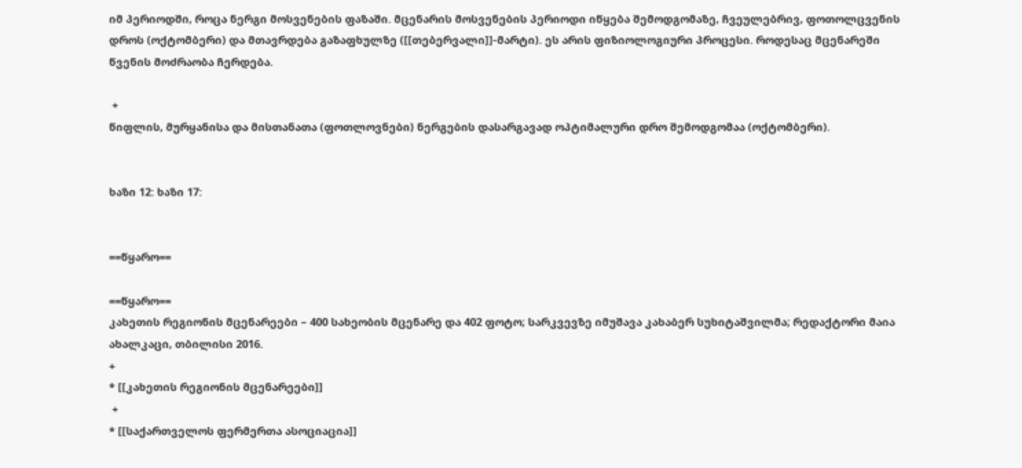იმ პერიოდში, როცა ნერგი მოსვენების ფაზაში. მცენარის მოსვენების პერიოდი იწყება შემოდგომაზე, ჩვეულებრივ, ფოთოლცვენის დროს (ოქტომბერი) და მთავრდება გაზაფხულზე ([[თებერვალი]]-მარტი). ეს არის ფიზიოლოგიური პროცესი. როდესაც მცენარეში წვენის მოძრაობა ჩერდება.

 +
წიფლის, მურყანისა და მისთანათა (ფოთლოვნები) ნერგების დასარგავად ოპტიმალური დრო შემოდგომაა (ოქტომბერი).


ხაზი 12: ხაზი 17:


==წყარო==

==წყარო==
კახეთის რეგიონის მცენარეები – 400 სახეობის მცენარე და 402 ფოტო; სარკვევზე იმუშავა კახაბერ სუხიტაშვილმა; რედაქტორი მაია ახალკაცი, თბილისი 2016.
+
* [[კახეთის რეგიონის მცენარეები]]
 +
* [[საქართველოს ფერმერთა ასოციაცია]]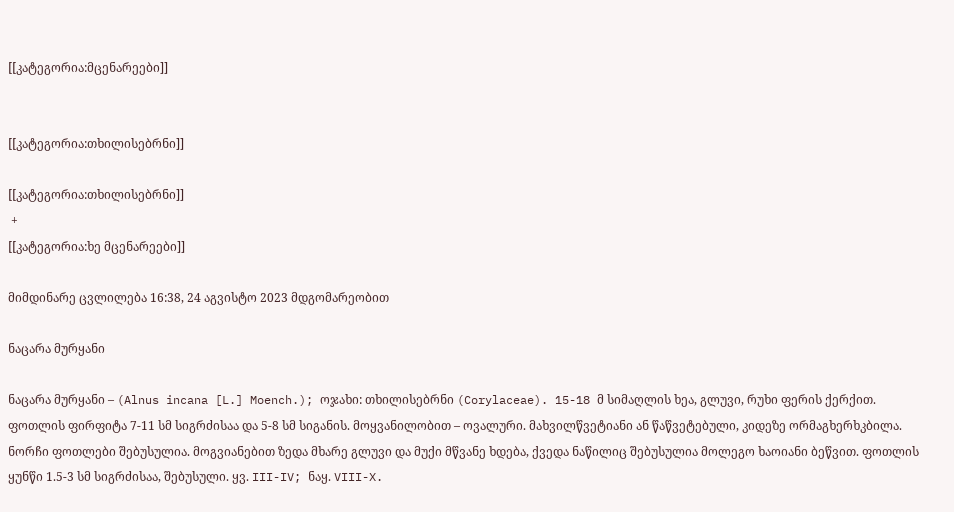[[კატეგორია:მცენარეები]]


[[კატეგორია:თხილისებრნი]]

[[კატეგორია:თხილისებრნი]]
 +
[[კატეგორია:ხე მცენარეები]]

მიმდინარე ცვლილება 16:38, 24 აგვისტო 2023 მდგომარეობით

ნაცარა მურყანი

ნაცარა მურყანი – (Alnus incana [L.] Moench.); ოჯახი: თხილისებრნი (Corylaceae). 15-18 მ სიმაღლის ხეა, გლუვი, რუხი ფერის ქერქით. ფოთლის ფირფიტა 7-11 სმ სიგრძისაა და 5-8 სმ სიგანის. მოყვანილობით – ოვალური. მახვილწვეტიანი ან წაწვეტებული, კიდეზე ორმაგხერხკბილა. ნორჩი ფოთლები შებუსულია. მოგვიანებით ზედა მხარე გლუვი და მუქი მწვანე ხდება, ქვედა ნაწილიც შებუსულია მოლეგო ხაოიანი ბეწვით. ფოთლის ყუნწი 1.5-3 სმ სიგრძისაა, შებუსული. ყვ. III-IV; ნაყ. VIII-X.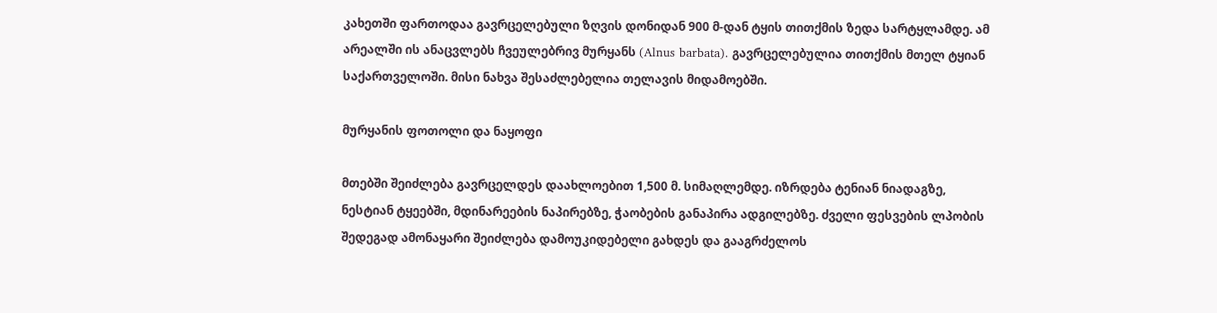კახეთში ფართოდაა გავრცელებული ზღვის დონიდან 900 მ-დან ტყის თითქმის ზედა სარტყლამდე. ამ არეალში ის ანაცვლებს ჩვეულებრივ მურყანს (Alnus barbata). გავრცელებულია თითქმის მთელ ტყიან საქართველოში. მისი ნახვა შესაძლებელია თელავის მიდამოებში.

მურყანის ფოთოლი და ნაყოფი

მთებში შეიძლება გავრცელდეს დაახლოებით 1,500 მ. სიმაღლემდე. იზრდება ტენიან ნიადაგზე, ნესტიან ტყეებში, მდინარეების ნაპირებზე, ჭაობების განაპირა ადგილებზე. ძველი ფესვების ლპობის შედეგად ამონაყარი შეიძლება დამოუკიდებელი გახდეს და გააგრძელოს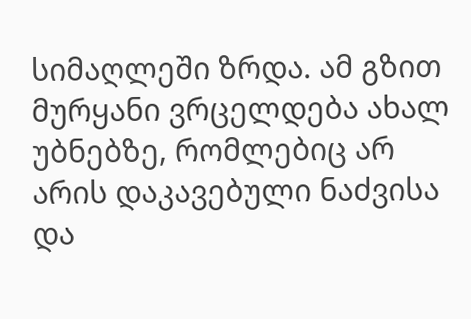სიმაღლეში ზრდა. ამ გზით მურყანი ვრცელდება ახალ უბნებზე, რომლებიც არ არის დაკავებული ნაძვისა და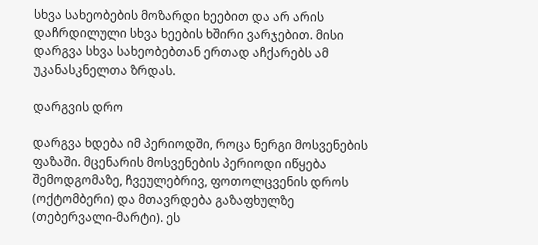სხვა სახეობების მოზარდი ხეებით და არ არის დაჩრდილული სხვა ხეების ხშირი ვარჯებით. მისი დარგვა სხვა სახეობებთან ერთად აჩქარებს ამ უკანასკნელთა ზრდას.

დარგვის დრო

დარგვა ხდება იმ პერიოდში, როცა ნერგი მოსვენების ფაზაში. მცენარის მოსვენების პერიოდი იწყება შემოდგომაზე, ჩვეულებრივ, ფოთოლცვენის დროს (ოქტომბერი) და მთავრდება გაზაფხულზე (თებერვალი-მარტი). ეს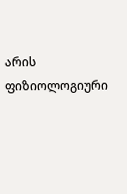არის ფიზიოლოგიური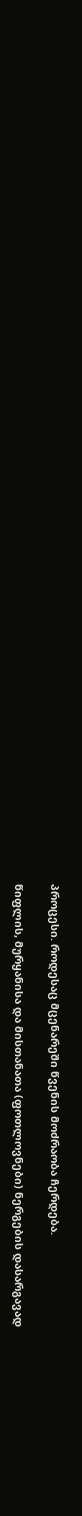პროცესი. როდესაც მცენარეში წვენის მოძრაობა ჩერდება.

წიფლის, მურყანისა და მისთანათა (ფოთლოვნები) ნერგების დასარგავად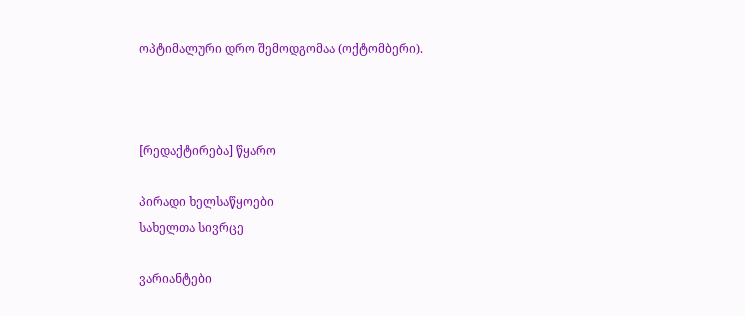ოპტიმალური დრო შემოდგომაა (ოქტომბერი).



[რედაქტირება] წყარო

პირადი ხელსაწყოები
სახელთა სივრცე

ვარიანტები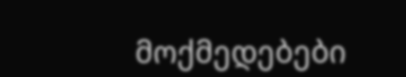მოქმედებები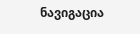ნავიგაცია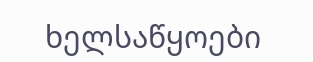ხელსაწყოები